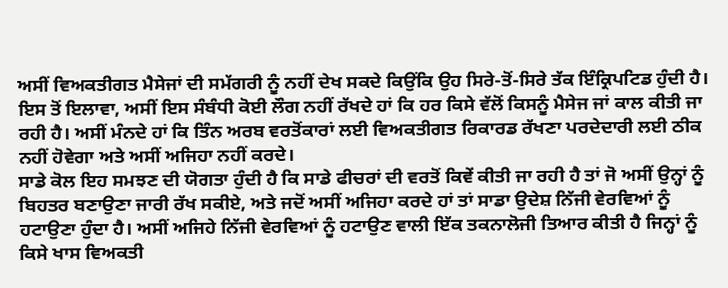ਅਸੀਂ ਵਿਅਕਤੀਗਤ ਮੈਸੇਜਾਂ ਦੀ ਸਮੱਗਰੀ ਨੂੰ ਨਹੀਂ ਦੇਖ ਸਕਦੇ ਕਿਉਂਕਿ ਉਹ ਸਿਰੇ-ਤੋਂ-ਸਿਰੇ ਤੱਕ ਇੰਕ੍ਰਿਪਟਿਡ ਹੁੰਦੀ ਹੈ। ਇਸ ਤੋਂ ਇਲਾਵਾ, ਅਸੀਂ ਇਸ ਸੰਬੰਧੀ ਕੋਈ ਲੌਗ ਨਹੀਂ ਰੱਖਦੇ ਹਾਂ ਕਿ ਹਰ ਕਿਸੇ ਵੱਲੋਂ ਕਿਸਨੂੰ ਮੈਸੇਜ ਜਾਂ ਕਾਲ ਕੀਤੀ ਜਾ ਰਹੀ ਹੈ। ਅਸੀਂ ਮੰਨਦੇ ਹਾਂ ਕਿ ਤਿੰਨ ਅਰਬ ਵਰਤੋਂਕਾਰਾਂ ਲਈ ਵਿਅਕਤੀਗਤ ਰਿਕਾਰਡ ਰੱਖਣਾ ਪਰਦੇਦਾਰੀ ਲਈ ਠੀਕ ਨਹੀਂ ਹੋਵੇਗਾ ਅਤੇ ਅਸੀਂ ਅਜਿਹਾ ਨਹੀਂ ਕਰਦੇ।
ਸਾਡੇ ਕੋਲ ਇਹ ਸਮਝਣ ਦੀ ਯੋਗਤਾ ਹੁੰਦੀ ਹੈ ਕਿ ਸਾਡੇ ਫੀਚਰਾਂ ਦੀ ਵਰਤੋਂ ਕਿਵੇਂ ਕੀਤੀ ਜਾ ਰਹੀ ਹੈ ਤਾਂ ਜੋ ਅਸੀਂ ਉਨ੍ਹਾਂ ਨੂੰ ਬਿਹਤਰ ਬਣਾਉਣਾ ਜਾਰੀ ਰੱਖ ਸਕੀਏ, ਅਤੇ ਜਦੋਂ ਅਸੀਂ ਅਜਿਹਾ ਕਰਦੇ ਹਾਂ ਤਾਂ ਸਾਡਾ ਉਦੇਸ਼ ਨਿੱਜੀ ਵੇਰਵਿਆਂ ਨੂੰ ਹਟਾਉਣਾ ਹੁੰਦਾ ਹੈ। ਅਸੀਂ ਅਜਿਹੇ ਨਿੱਜੀ ਵੇਰਵਿਆਂ ਨੂੰ ਹਟਾਉਣ ਵਾਲੀ ਇੱਕ ਤਕਨਾਲੋਜੀ ਤਿਆਰ ਕੀਤੀ ਹੈ ਜਿਨ੍ਹਾਂ ਨੂੰ ਕਿਸੇ ਖਾਸ ਵਿਅਕਤੀ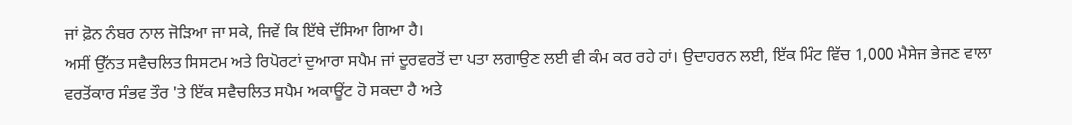ਜਾਂ ਫ਼ੋਨ ਨੰਬਰ ਨਾਲ ਜੋੜਿਆ ਜਾ ਸਕੇ, ਜਿਵੇਂ ਕਿ ਇੱਥੇ ਦੱਸਿਆ ਗਿਆ ਹੈ।
ਅਸੀਂ ਉੱਨਤ ਸਵੈਚਲਿਤ ਸਿਸਟਮ ਅਤੇ ਰਿਪੋਰਟਾਂ ਦੁਆਰਾ ਸਪੈਮ ਜਾਂ ਦੂਰਵਰਤੋਂ ਦਾ ਪਤਾ ਲਗਾਉਣ ਲਈ ਵੀ ਕੰਮ ਕਰ ਰਹੇ ਹਾਂ। ਉਦਾਹਰਨ ਲਈ, ਇੱਕ ਮਿੰਟ ਵਿੱਚ 1,000 ਮੈਸੇਜ ਭੇਜਣ ਵਾਲਾ ਵਰਤੋਂਕਾਰ ਸੰਭਵ ਤੌਰ 'ਤੇ ਇੱਕ ਸਵੈਚਲਿਤ ਸਪੈਮ ਅਕਾਊਂਟ ਹੋ ਸਕਦਾ ਹੈ ਅਤੇ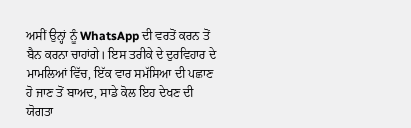ਅਸੀਂ ਉਨ੍ਹਾਂ ਨੂੰ WhatsApp ਦੀ ਵਰਤੋਂ ਕਰਨ ਤੋਂ ਬੈਨ ਕਰਨਾ ਚਾਹਾਂਗੇ। ਇਸ ਤਰੀਕੇ ਦੇ ਦੁਰਵਿਹਾਰ ਦੇ ਮਾਮਲਿਆਂ ਵਿੱਚ, ਇੱਕ ਵਾਰ ਸਮੱਸਿਆ ਦੀ ਪਛਾਣ ਹੋ ਜਾਣ ਤੋਂ ਬਾਅਦ, ਸਾਡੇ ਕੋਲ ਇਹ ਦੇਖਣ ਦੀ ਯੋਗਤਾ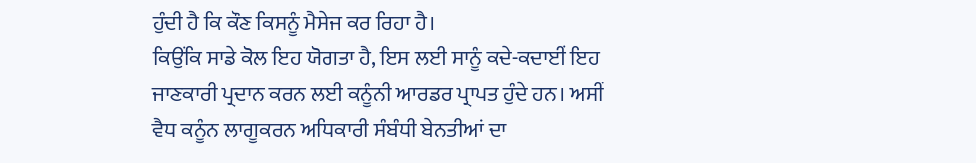ਹੁੰਦੀ ਹੈ ਕਿ ਕੌਣ ਕਿਸਨੂੰ ਮੈਸੇਜ ਕਰ ਰਿਹਾ ਹੈ।
ਕਿਉਂਕਿ ਸਾਡੇ ਕੋਲ ਇਹ ਯੋਗਤਾ ਹੈ, ਇਸ ਲਈ ਸਾਨੂੰ ਕਦੇ-ਕਦਾਈਂ ਇਹ ਜਾਣਕਾਰੀ ਪ੍ਰਦਾਨ ਕਰਨ ਲਈ ਕਨੂੰਨੀ ਆਰਡਰ ਪ੍ਰਾਪਤ ਹੁੰਦੇ ਹਨ। ਅਸੀਂ ਵੈਧ ਕਨੂੰਨ ਲਾਗੂਕਰਨ ਅਧਿਕਾਰੀ ਸੰਬੰਧੀ ਬੇਨਤੀਆਂ ਦਾ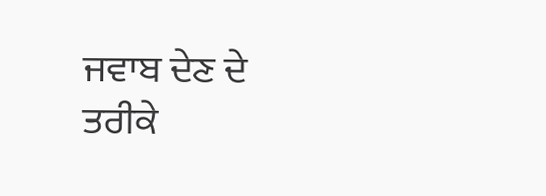ਜਵਾਬ ਦੇਣ ਦੇ ਤਰੀਕੇ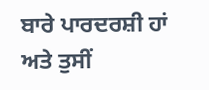ਬਾਰੇ ਪਾਰਦਰਸ਼ੀ ਹਾਂ ਅਤੇ ਤੁਸੀਂ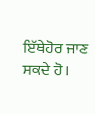ਇੱਥੇਹੋਰ ਜਾਣ ਸਕਦੇ ਹੋ।